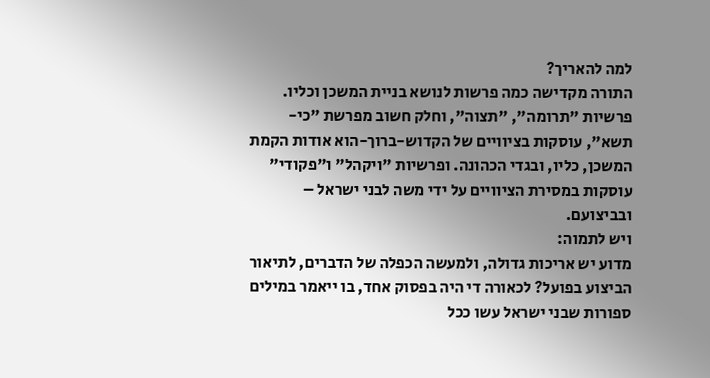למה להאריך?
התורה מקדישה כמה פרשות לנושא בניית המשכן וכליו. פרשיות "תרומה", "תצוה", וחלק חשוב מפרשת "כי-תשא", עוסקות בציוויים של הקדוש-ברוך-הוא אודות הקמת המשכן, כליו, ובגדי הכהונה. ופרשיות "ויקהל" ו"פקודי" עוסקות במסירת הציוויים על ידי משה לבני ישראל – ובביצועם.
ויש לתמוה:
מדוע יש אריכות גדולה, ולמעשה הכפלה של הדברים, לתיאור הביצוע בפועל? לכאורה די היה בפסוק אחד, בו ייאמר במילים ספורות שבני ישראל עשו ככל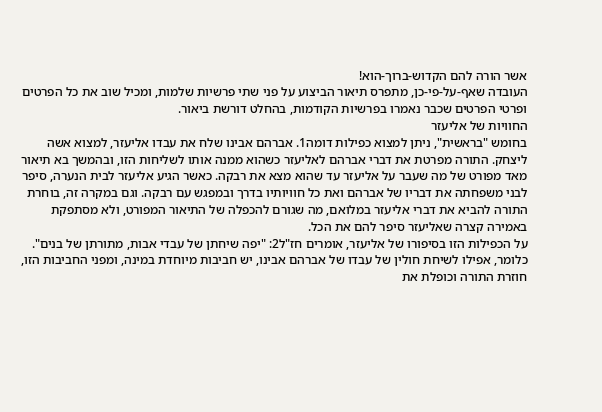אשר הורה להם הקדוש-ברוך-הוא!
העובדה שאף-על-פי-כן, מתפרס תיאור הביצוע על פני שתי פרשיות שלמות, ומכיל שוב את כל הפרטים ופרטי הפרטים שכבר נאמרו בפרשיות הקודמות, בהחלט דורשת ביאור.
החוויות של אליעזר
בחומש "בראשית", ניתן למצוא כפילות דומה1. אברהם אבינו שלח את עבדו אליעזר, למצוא אשה ליצחק. התורה מפרטת את דברי אברהם לאליעזר כשהוא ממנה אותו לשליחות הזו, ובהמשך בא תיאור מאד מפורט של מה שעבר על אליעזר עד שהוא מצא את רבקה. כאשר הגיע אליעזר לבית הנערה, סיפר לבני משפחתה את דבריו של אברהם ואת כל חוויותיו בדרך ובמפגש עם רבקה. וגם במקרה זה, בוחרת התורה להביא את דברי אליעזר במלואם, מה שגורם להכפלה של התיאור המפורט, ולא מסתפקת באמירה קצרה שאליעזר סיפר להם את הכל.
על הכפילות הזו בסיפורו של אליעזר, אומרים חז"ל2: "יפה שיחתן של עבדי אבות, מתורתן של בנים". כלומר, אפילו לשיחת חולין של עבדו של אברהם אבינו, יש חביבות מיוחדת במינה, ומפני החביבות הזו, חוזרת התורה וכופלת את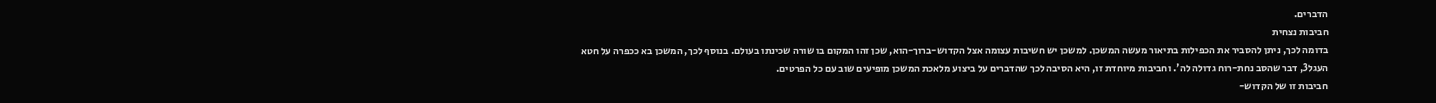הדברים.
חביבות נצחית
בדומה לכך, ניתן להסביר את הכפילות בתיאור מעשה המשכן. למשכן יש חשיבות עצומה אצל הקדוש-ברוך-הוא, שכן זהו המקום בו שורה שכינתו בעולם. בנוסף לכך, המשכן בא ככפרה על חטא העגל3, דבר שהסב נחת-רוח גדולה לה'. וחביבות מיוחדת זו, היא הסיבה לכך שהדברים על ביצוע מלאכת המשכן מופיעים שוב עם כל הפרטים.
חביבות זו של הקדוש-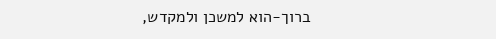ברוך-הוא למשכן ולמקדש,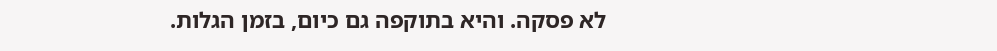לא פסקה. והיא בתוקפה גם כיום, בזמן הגלות.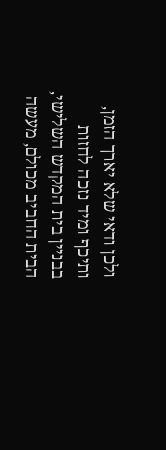ולכן ודאי שלא יארך הזמן, ותיכף ומיד נזכה לחזות בבניין בית המקדש השלישי, הבית החביב מכולם, מעשה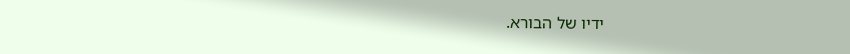ידיו של הבורא.